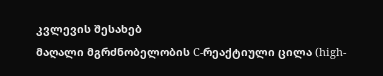კვლევის შესახებ
მაღალი მგრძნობელობის C-რეაქტიული ცილა (high-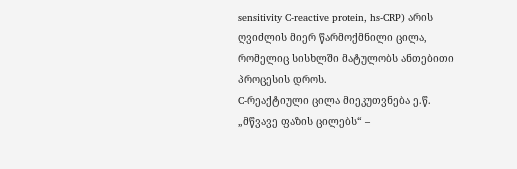sensitivity C-reactive protein, hs-CRP) არის ღვიძლის მიერ წარმოქმნილი ცილა, რომელიც სისხლში მატულობს ანთებითი პროცესის დროს.
C-რეაქტიული ცილა მიეკუთვნება ე.წ. „მწვავე ფაზის ცილებს“ –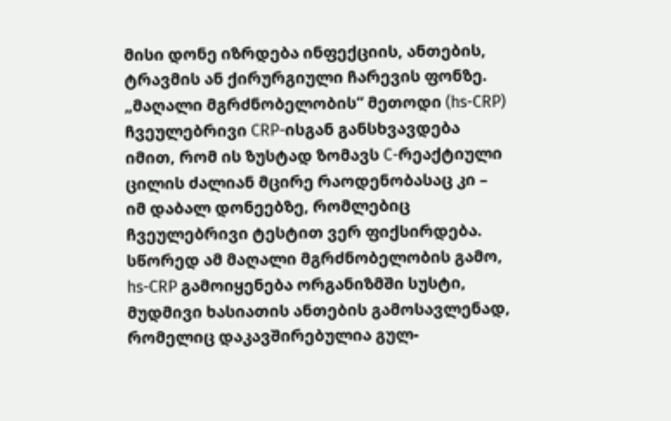მისი დონე იზრდება ინფექციის, ანთების, ტრავმის ან ქირურგიული ჩარევის ფონზე.
„მაღალი მგრძნობელობის“ მეთოდი (hs-CRP) ჩვეულებრივი CRP-ისგან განსხვავდება იმით, რომ ის ზუსტად ზომავს C-რეაქტიული ცილის ძალიან მცირე რაოდენობასაც კი – იმ დაბალ დონეებზე, რომლებიც ჩვეულებრივი ტესტით ვერ ფიქსირდება.
სწორედ ამ მაღალი მგრძნობელობის გამო, hs-CRP გამოიყენება ორგანიზმში სუსტი, მუდმივი ხასიათის ანთების გამოსავლენად, რომელიც დაკავშირებულია გულ-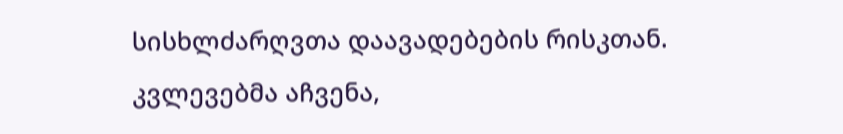სისხლძარღვთა დაავადებების რისკთან.
კვლევებმა აჩვენა,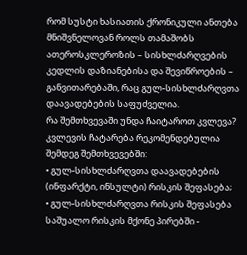რომ სუსტი ხასიათის ქრონიკული ანთება მნიშვნელოვან როლს თამაშობს ათეროსკლეროზის – სისხლძარღვების კედლის დაზიანებისა და შევიწროების – განვითარებაში, რაც გულ-სისხლძარღვთა დაავადებების საფუძველია.
რა შემთხვევაში უნდა ჩაიტაროთ კვლევა?
კვლევის ჩატარება რეკომენდებულია შემდეგ შემთხვევებში:
• გულ-სისხლძარღვთა დაავადებების (ინფარქტი, ინსულტი) რისკის შეფასება;
• გულ-სისხლძარღვთა რისკის შეფასება საშუალო რისკის მქონე პირებში -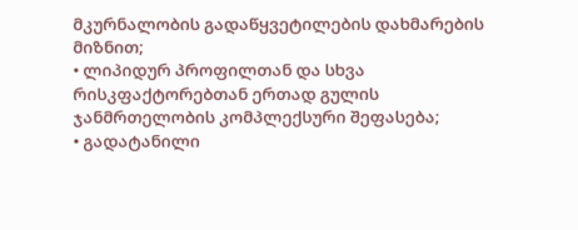მკურნალობის გადაწყვეტილების დახმარების მიზნით;
• ლიპიდურ პროფილთან და სხვა რისკფაქტორებთან ერთად გულის ჯანმრთელობის კომპლექსური შეფასება;
• გადატანილი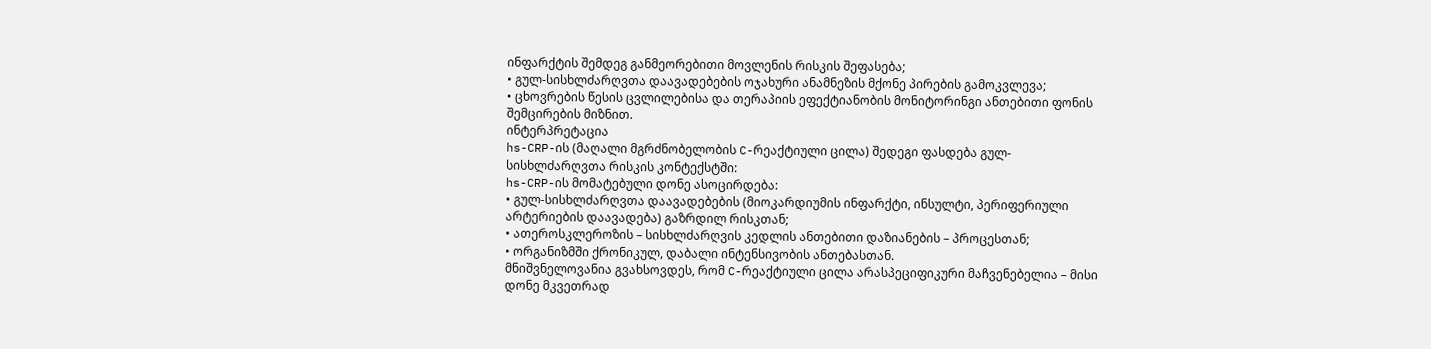ინფარქტის შემდეგ განმეორებითი მოვლენის რისკის შეფასება;
• გულ-სისხლძარღვთა დაავადებების ოჯახური ანამნეზის მქონე პირების გამოკვლევა;
• ცხოვრების წესის ცვლილებისა და თერაპიის ეფექტიანობის მონიტორინგი ანთებითი ფონის შემცირების მიზნით.
ინტერპრეტაცია
hs-CRP-ის (მაღალი მგრძნობელობის C-რეაქტიული ცილა) შედეგი ფასდება გულ-სისხლძარღვთა რისკის კონტექსტში:
hs-CRP-ის მომატებული დონე ასოცირდება:
• გულ-სისხლძარღვთა დაავადებების (მიოკარდიუმის ინფარქტი, ინსულტი, პერიფერიული არტერიების დაავადება) გაზრდილ რისკთან;
• ათეროსკლეროზის – სისხლძარღვის კედლის ანთებითი დაზიანების – პროცესთან;
• ორგანიზმში ქრონიკულ, დაბალი ინტენსივობის ანთებასთან.
მნიშვნელოვანია გვახსოვდეს, რომ C-რეაქტიული ცილა არასპეციფიკური მაჩვენებელია – მისი დონე მკვეთრად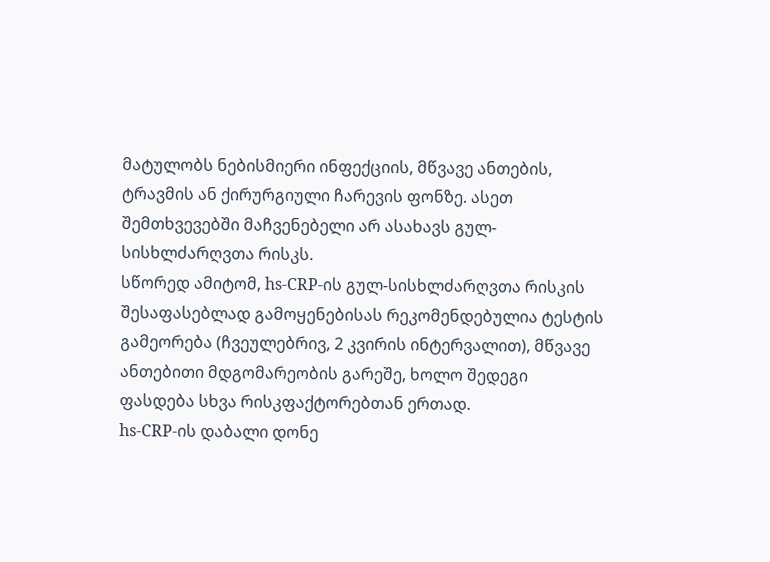მატულობს ნებისმიერი ინფექციის, მწვავე ანთების, ტრავმის ან ქირურგიული ჩარევის ფონზე. ასეთ შემთხვევებში მაჩვენებელი არ ასახავს გულ-სისხლძარღვთა რისკს.
სწორედ ამიტომ, hs-CRP-ის გულ-სისხლძარღვთა რისკის შესაფასებლად გამოყენებისას რეკომენდებულია ტესტის გამეორება (ჩვეულებრივ, 2 კვირის ინტერვალით), მწვავე ანთებითი მდგომარეობის გარეშე, ხოლო შედეგი ფასდება სხვა რისკფაქტორებთან ერთად.
hs-CRP-ის დაბალი დონე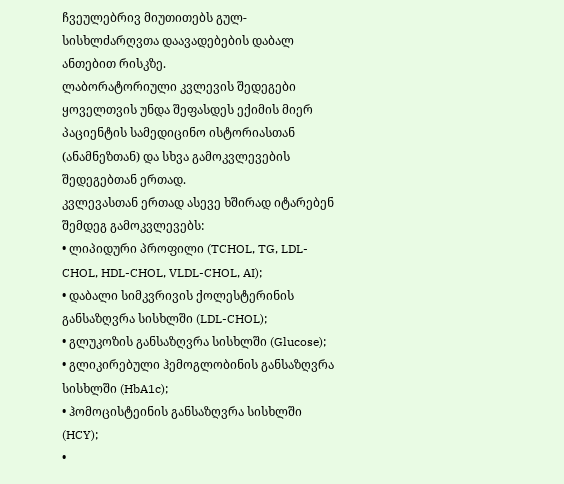ჩვეულებრივ მიუთითებს გულ-სისხლძარღვთა დაავადებების დაბალ ანთებით რისკზე.
ლაბორატორიული კვლევის შედეგები ყოველთვის უნდა შეფასდეს ექიმის მიერ პაციენტის სამედიცინო ისტორიასთან (ანამნეზთან) და სხვა გამოკვლევების შედეგებთან ერთად.
კვლევასთან ერთად ასევე ხშირად იტარებენ შემდეგ გამოკვლევებს:
• ლიპიდური პროფილი (TCHOL, TG, LDL-CHOL, HDL-CHOL, VLDL-CHOL, AI);
• დაბალი სიმკვრივის ქოლესტერინის განსაზღვრა სისხლში (LDL-CHOL);
• გლუკოზის განსაზღვრა სისხლში (Glucose);
• გლიკირებული ჰემოგლობინის განსაზღვრა სისხლში (HbA1c);
• ჰომოცისტეინის განსაზღვრა სისხლში (HCY);
•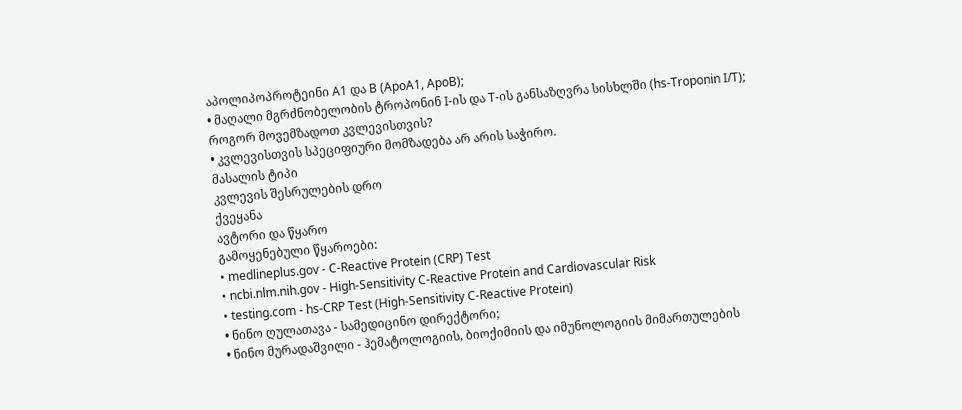აპოლიპოპროტეინი A1 და B (ApoA1, ApoB);
• მაღალი მგრძნობელობის ტროპონინ I-ის და T-ის განსაზღვრა სისხლში (hs-Troponin I/T);
როგორ მოვემზადოთ კვლევისთვის?
• კვლევისთვის სპეციფიური მომზადება არ არის საჭირო.
მასალის ტიპი
კვლევის შესრულების დრო
ქვეყანა
ავტორი და წყარო
გამოყენებული წყაროები:
• medlineplus.gov - C-Reactive Protein (CRP) Test
• ncbi.nlm.nih.gov - High-Sensitivity C-Reactive Protein and Cardiovascular Risk
• testing.com - hs-CRP Test (High-Sensitivity C-Reactive Protein)
• ნინო ღულათავა - სამედიცინო დირექტორი;
• ნინო მურადაშვილი - ჰემატოლოგიის, ბიოქიმიის და იმუნოლოგიის მიმართულების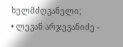ხელმძღვანელი;
• ლევან არჯევანიძე -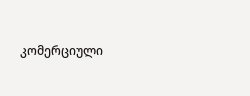კომერციული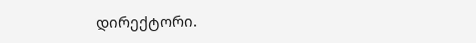დირექტორი.